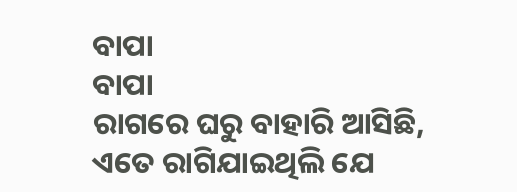ବାପା
ବାପା
ରାଗରେ ଘରୁ ବାହାରି ଆସିଛି, ଏତେ ରାଗିଯାଇଥିଲି ଯେ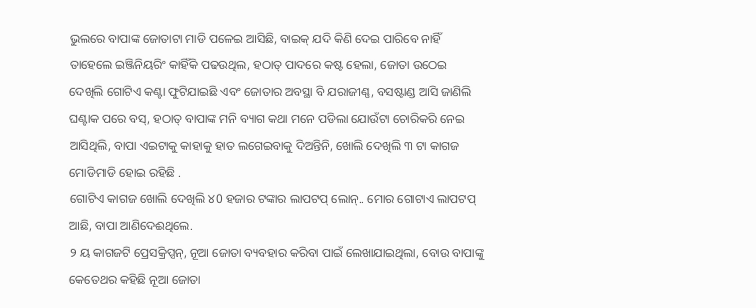ଭୁଲରେ ବାପାଙ୍କ ଜୋତାଟା ମାଡି ପଳେଇ ଆସିଛି, ବାଇକ୍ ଯଦି କିଣି ଦେଇ ପାରିବେ ନାହିଁ ତାହେଲେ ଇଞ୍ଜିନିୟରିଂ କାହିଁକି ପଢଉଥିଲ, ହଠାତ୍ ପାଦରେ କଷ୍ଟ ହେଲା, ଜୋତା ଉଠେଇ ଦେଖିଲି ଗୋଟିଏ କଣ୍ଟା ଫୁଟିଯାଇଛି ଏବଂ ଜୋତାର ଅବସ୍ଥା ବି ଯରାଜୀଣ୍ଣ, ବସଷ୍ଟାଣ୍ଡ ଆସି ଜାଣିଲି ଘଣ୍ଟାକ ପରେ ବସ୍, ହଠାତ୍ ବାପାଙ୍କ ମନି ବ୍ୟାଗ କଥା ମନେ ପଡିଲା ଯୋଉଁଟା ଚୋରିକରି ନେଇ ଆସିଥିଲି, ବାପା ଏଇଟାକୁ କାହାକୁ ହାତ ଲଗେଇବାକୁ ଦିଅନ୍ତିନି, ଖୋଲି ଦେଖିଲି ୩ ଟା କାଗଜ ମୋଡିମାଡି ହୋଇ ରହିଛି .
ଗୋଟିଏ କାଗଜ ଖୋଲି ଦେଖିଲି ୪0 ହଜାର ଟଙ୍କାର ଲାପଟପ୍ ଲୋନ୍.. ମୋର ଗୋଟାଏ ଲାପଟପ୍ ଆଛି, ବାପା ଆଣିଦେଈଥିଲେ.
୨ ୟ କାଗଜଟି ପ୍ରେସକ୍ରିପ୍ସନ୍, ନୂଆ ଜୋତା ବ୍ୟବହାର କରିବା ପାଇଁ ଲେଖାଯାଇଥିଲା, ବୋଉ ବାପାଙ୍କୁ କେତେଥର କହିଛି ନୂଆ ଜୋତା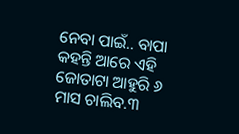ନେବା ପାଇଁ.. ବାପା କହନ୍ତି ଆରେ ଏହି ଜୋତାଟା ଆହୁରି ୬ ମାସ ଚାଲିବ.୩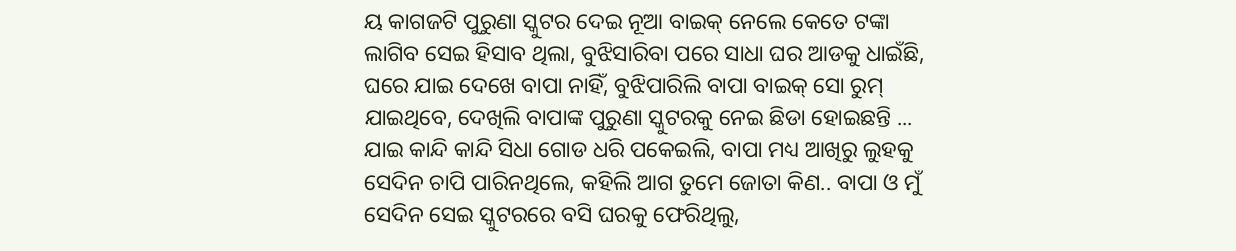ୟ କାଗଜଟି ପୁରୁଣା ସ୍କୁଟର ଦେଇ ନୂଆ ବାଇକ୍ ନେଲେ କେତେ ଟଙ୍କା ଲାଗିବ ସେଇ ହିସାବ ଥିଲା, ବୁଝିସାରିବା ପରେ ସାଧା ଘର ଆଡକୁ ଧାଇଁଛି, ଘରେ ଯାଇ ଦେଖେ ବାପା ନାହିଁ, ବୁଝିପାରିଲି ବାପା ବାଇକ୍ ସୋ ରୁମ୍ ଯାଇଥିବେ, ଦେଖିଲି ବାପାଙ୍କ ପୁରୁଣା ସ୍କୁଟରକୁ ନେଇ ଛିଡା ହୋଇଛନ୍ତି ... ଯାଇ କାନ୍ଦି କାନ୍ଦି ସିଧା ଗୋଡ ଧରି ପକେଇଲି, ବାପା ମଧ୍ୟ ଆଖିରୁ ଲୁହକୁ ସେଦିନ ଚାପି ପାରିନଥିଲେ, କହିଲି ଆଗ ତୁମେ ଜୋତା କିଣ.. ବାପା ଓ ମୁଁ ସେଦିନ ସେଇ ସ୍କୁଟରରେ ବସି ଘରକୁ ଫେରିଥିଲୁ,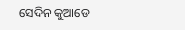ସେଦିନ କୁଆଡେ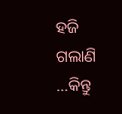ହଜି ଗଲାଣି ...କିନ୍ତୁ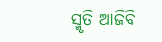ସ୍ମୃତି ଆଜିବି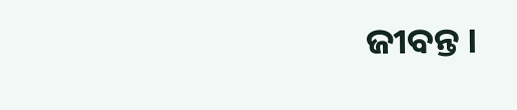ଜୀବନ୍ତ ।